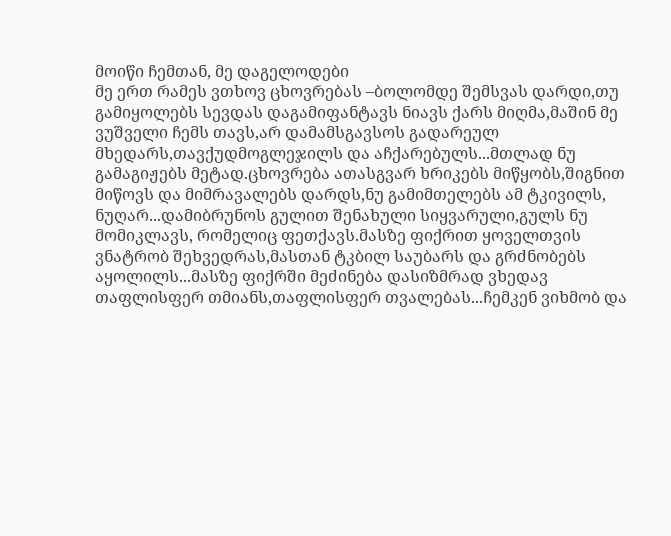მოიწი ჩემთან, მე დაგელოდები
მე ერთ რამეს ვთხოვ ცხოვრებას –ბოლომდე შემსვას დარდი,თუ გამიყოლებს სევდას დაგამიფანტავს ნიავს ქარს მიღმა,მაშინ მე ვუშველი ჩემს თავს,არ დამამსგავსოს გადარეულ მხედარს,თავქუდმოგლეჯილს და აჩქარებულს...მთლად ნუ გამაგიჟებს მეტად.ცხოვრება ათასგვარ ხრიკებს მიწყობს,შიგნით მიწოვს და მიმრავალებს დარდს,ნუ გამიმთელებს ამ ტკივილს, ნუღარ...დამიბრუნოს გულით შენახული სიყვარული,გულს ნუ მომიკლავს, რომელიც ფეთქავს.მასზე ფიქრით ყოველთვის ვნატრობ შეხვედრას,მასთან ტკბილ საუბარს და გრძნობებს აყოლილს...მასზე ფიქრში მეძინება დასიზმრად ვხედავ თაფლისფერ თმიანს,თაფლისფერ თვალებას...ჩემკენ ვიხმობ და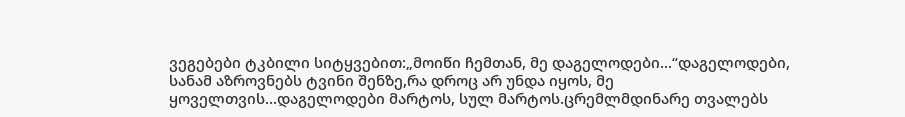ვეგებები ტკბილი სიტყვებით:„მოიწი ჩემთან, მე დაგელოდები...“დაგელოდები, სანამ აზროვნებს ტვინი შენზე,რა დროც არ უნდა იყოს, მე ყოველთვის...დაგელოდები მარტოს, სულ მარტოს.ცრემლმდინარე თვალებს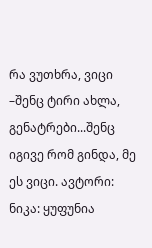რა ვუთხრა, ვიცი –შენც ტირი ახლა, გენატრები...შენც იგივე რომ გინდა, მე ეს ვიცი. ავტორი: ნიკა: ყუფუნია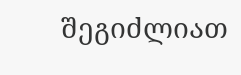შეგიძლიათ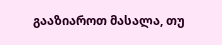გააზიაროთ მასალა, თუ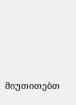მიუთითებთ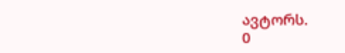ავტორს.
0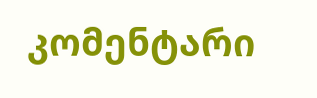კომენტარი